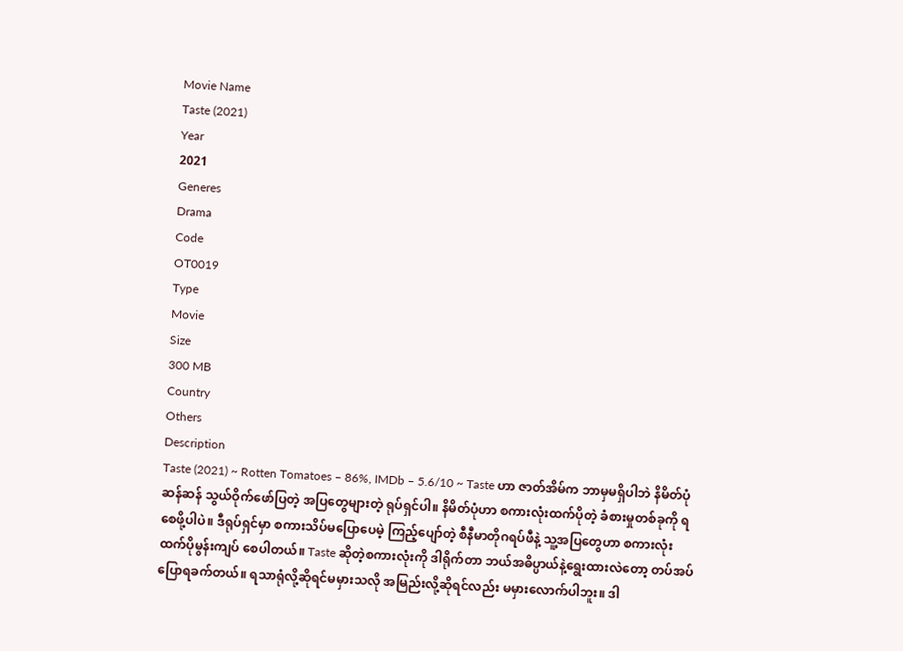Movie Name
Taste (2021)
Year
2021
Generes
Drama
Code
OT0019
Type
Movie
Size
300 MB
Country
Others
Description
Taste (2021) ~ Rotten Tomatoes – 86%, IMDb – 5.6/10 ~ Taste ဟာ ဇာတ်အိမ်က ဘာမှမရှိပါဘဲ နိမိတ်ပုံဆန်ဆန် သွယ်ဝိုက်ဖော်ပြတဲ့ အပြတွေများတဲ့ ရုပ်ရှင်ပါ။ နိမိတ်ပုံဟာ စကားလုံးထက်ပိုတဲ့ ခံစားမှုတစ်ခုကို ရစေဖို့ပါပဲ။ ဒီရုပ်ရှင်မှာ စကားသိပ်မပြောပေမဲ့ ကြည့်ပျော်တဲ့ စီနီမာတိုဂရပ်ဖီနဲ့ သူ့အပြတွေဟာ စကားလုံးထက်ပိုမွန်းကျပ်‌ စေပါတယ်။ Taste ဆိုတဲ့စကားလုံးကို ဒါရိုက်တာ ဘယ်အဓိပ္ပာယ်နဲ့ရွေးထားလဲတော့ တပ်အပ်ပြောရခက်တယ်။ ရသာရုံလို့ဆိုရင်မမှားသလို အမြည်းလို့ဆိုရင်လည်း မမှားလောက်ပါဘူး။ ဒါ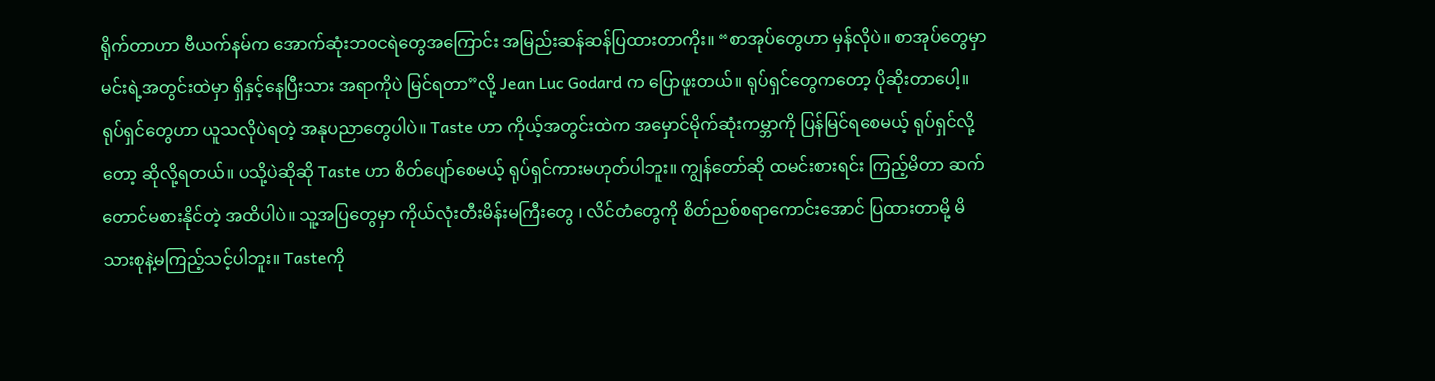ရိုက်တာဟာ ဗီယက်နမ်က အောက်ဆုံးဘ၀ငရဲတွေအကြောင်း အမြည်းဆန်ဆန်ပြထားတာကိုး။ “စာအုပ်တွေဟာ မှန်လိုပဲ။ စာအုပ်တွေမှာ မင်းရဲ့အတွင်းထဲမှာ ရှိနှင့်နေပြီးသား အရာကိုပဲ မြင်ရတာ”လို့ Jean Luc Godard က ပြောဖူးတယ်။ ရုပ်ရှင်တွေကတော့ ပိုဆိုးတာပေါ့။ ရုပ်ရှင်တွေဟာ ယူသလိုပဲရတဲ့ အနုပညာတွေပါပဲ။ Taste ဟာ ကိုယ့်အတွင်းထဲက အမှောင်မိုက်ဆုံးကမ္ဘာကို ပြန်မြင်ရစေမယ့် ရုပ်ရှင်လို့တော့ ဆိုလို့ရတယ်။ ပသို့ပဲဆိုဆို Taste ဟာ စိတ်ပျော်စေမယ့် ရုပ်ရှင်ကားမဟုတ်ပါဘူး။ ကျွန်တော်ဆို ထမင်းစားရင်း ကြည့်မိတာ ဆက်တောင်မစားနိုင်တဲ့ အထိပါပဲ။ သူ့အပြတွေမှာ ကိုယ်လုံးတီးမိန်းမကြီးတွေ ၊ လိင်တံတွေကို စိတ်ညစ်စရာကောင်းအောင် ပြထားတာမို့ မိသားစုနဲ့မကြည့်သင့်ပါဘူး။ Tasteကို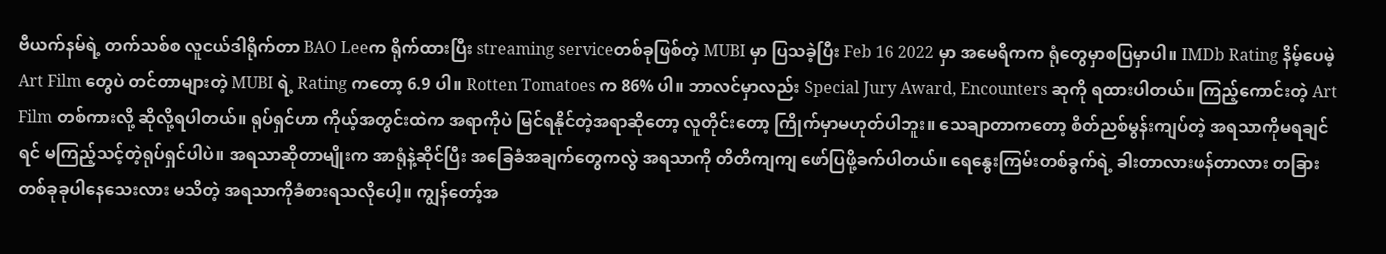ဗီယက်နမ်ရဲ့ တက်သစ်စ လူငယ်ဒါရိုက်တာ BAO Leeက ရိုက်ထားပြီး streaming serviceတစ်ခုဖြစ်တဲ့ MUBI မှာ ပြသခဲ့ပြီး Feb 16 2022 မှာ အမေရိကက ရုံတွေမှာစပြမှာပါ။ IMDb Rating နိမ့်ပေမဲ့ Art Film တွေပဲ တင်တာများတဲ့ MUBI ရဲ့ Rating ကတော့ 6.9 ပါ။ Rotten Tomatoes က 86% ပါ။ ဘာလင်မှာလည်း Special Jury Award, Encounters ဆုကို ရထားပါတယ်။ ကြည့်ကောင်းတဲ့ Art Film တစ်ကားလို့ ဆိုလို့ရပါတယ်။ ရုပ်ရှင်ဟာ ကိုယ့်အတွင်းထဲက အရာကိုပဲ မြင်ရနိုင်တဲ့အရာဆိုတော့ လူတိုင်းတော့ ကြိုက်မှာမဟုတ်ပါဘူး။ သေချာတာကတော့ စိတ်ညစ်မွန်းကျပ်တဲ့ အရသာကိုမရချင်ရင် မကြည့်သင့်တဲ့ရုပ်ရှင်ပါပဲ။ အရသာဆိုတာမျိုးက အာရုံနဲ့ဆိုင်ပြီး အခြေခံအချက်တွေကလွဲ အရသာကို တိတိကျကျ ဖော်ပြဖို့ခက်ပါတယ်။ ရေနွေးကြမ်းတစ်ခွက်ရဲ့ ခါးတာလားဖန်တာလား တခြားတစ်ခုခုပါနေသေးလား မသိတဲ့ အရသာကိုခံစားရသလိုပေါ့။ ကျွန်တော့်အ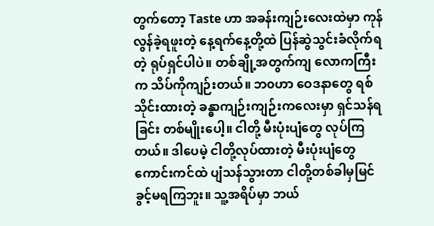တွက်တော့ Taste ဟာ အခန်းကျဉ်းလေးထဲမှာ ကုန်လွန်ခဲ့ရဖူးတဲ့ နေ့ရက်နေ့တို့ထဲ ပြန်ဆွဲသွင်းခံလိုက်ရတဲ့ ရုပ်ရှင်ပါပဲ။ တစ်ချို့အတွက်ကျ လောကကြီးက သိပ်ကိုကျဉ်းတယ်။ ဘ၀ဟာ ဝေဒနာတွေ ရစ်သိုင်းထားတဲ့ ခန္ဓာကျဉ်းကျဉ်းကလေးမှာ ရှင်သန်ရခြင်း တစ်မျိုးပေါ့။ ငါတို့ မီးပုံးပျံတွေ လုပ်ကြတယ်။ ဒါပေမဲ့ ငါတို့လုပ်ထားတဲ့ မီးပုံးပျံတွေ ကောင်းကင်ထဲ ပျံသန်သွားတာ ငါတို့တစ်ခါမှမြင်ခွင့်မရကြဘူး။ သူ့အရိပ်မှာ ဘယ်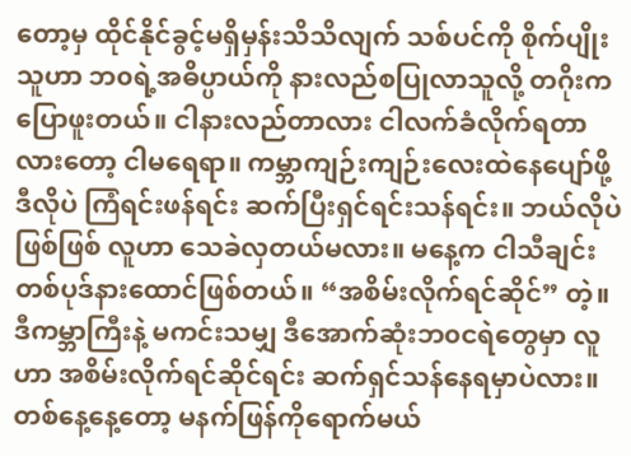တော့မှ ထိုင်နိုင်ခွင့်မရှိမှန်းသိသိလျက် သစ်ပင်ကို စိုက်ပျိုးသူဟာ ဘ၀ရဲ့အဓိပ္ပာယ်ကို နားလည်စပြုလာသူလို့ တဂိုးကပြောဖူးတယ်။ ငါနားလည်တာလား ငါလက်ခံလိုက်ရတာလားတော့ ငါမရေရာ။ ကမ္ဘာကျဉ်းကျဉ်းလေးထဲနေပျော်ဖို့ ဒီလိုပဲ ကြံရင်းဖန်ရင်း ဆက်ပြီးရှင်ရင်းသန်ရင်း။ ဘယ်လိုပဲဖြစ်ဖြစ် လူဟာ သေခဲလှတယ်မလား။ မနေ့က ငါသီချင်းတစ်ပုဒ်နားထောင်ဖြစ်တယ်။ “အစိမ်းလိုက်ရင်ဆိုင်” တဲ့။ ဒီကမ္ဘာကြီးနဲ့ မကင်းသမျှ ဒီအောက်ဆုံးဘ၀ငရဲတွေမှာ လူဟာ အစိမ်းလိုက်ရင်ဆိုင်ရင်း ဆက်ရှင်သန်နေရမှာပဲလား။ တစ်နေ့နေ့တော့ မနက်ဖြန်ကိုရောက်မယ်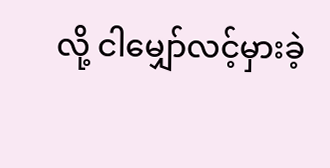လို့ ငါမျှော်လင့်မှားခဲ့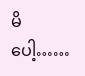မိပေါ့……